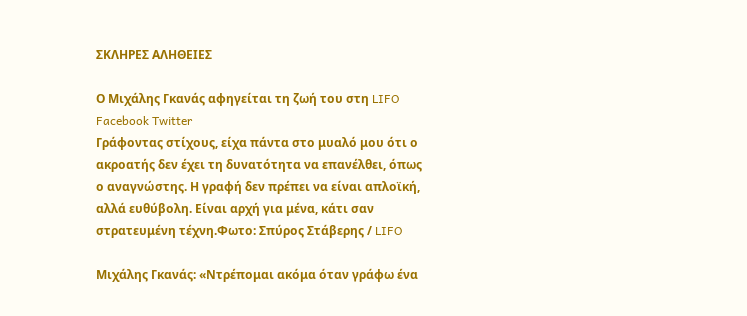ΣΚΛΗΡΕΣ ΑΛΗΘΕΙΕΣ

Ο Μιχάλης Γκανάς αφηγείται τη ζωή του στη LIFO Facebook Twitter
Γράφοντας στίχους, είχα πάντα στο μυαλό μου ότι ο ακροατής δεν έχει τη δυνατότητα να επανέλθει, όπως ο αναγνώστης. Η γραφή δεν πρέπει να είναι απλοϊκή, αλλά ευθύβολη. Είναι αρχή για μένα, κάτι σαν στρατευμένη τέχνη.Φωτο: Σπύρος Στάβερης / LIFO

Μιχάλης Γκανάς: «Ντρέπομαι ακόμα όταν γράφω ένα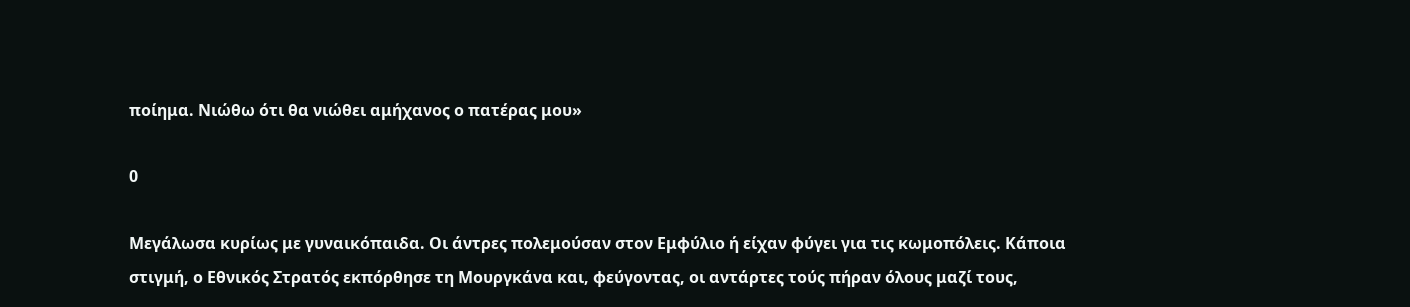ποίημα. Νιώθω ότι θα νιώθει αμήχανος ο πατέρας μου»

0

Μεγάλωσα κυρίως με γυναικόπαιδα. Οι άντρες πολεμούσαν στον Εμφύλιο ή είχαν φύγει για τις κωμοπόλεις. Κάποια στιγμή, ο Εθνικός Στρατός εκπόρθησε τη Μουργκάνα και, φεύγοντας, οι αντάρτες τούς πήραν όλους μαζί τους,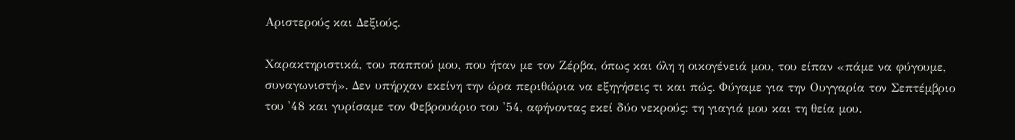Αριστερούς και Δεξιούς.

Χαρακτηριστικά, του παππού μου, που ήταν με τον Ζέρβα, όπως και όλη η οικογένειά μου, του είπαν «πάμε να φύγουμε, συναγωνιστή». Δεν υπήρχαν εκείνη την ώρα περιθώρια να εξηγήσεις τι και πώς. Φύγαμε για την Ουγγαρία τον Σεπτέμβριο του '48 και γυρίσαμε τον Φεβρουάριο του '54, αφήνοντας εκεί δύο νεκρούς: τη γιαγιά μου και τη θεία μου.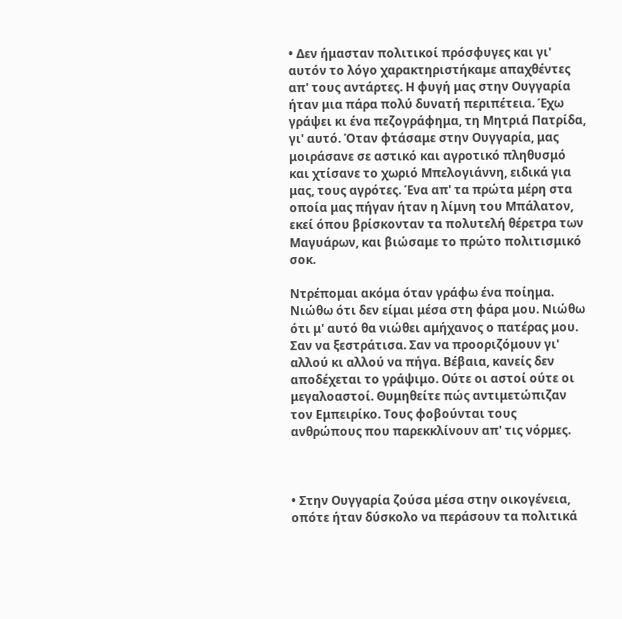• Δεν ήμασταν πολιτικοί πρόσφυγες και γι' αυτόν το λόγο χαρακτηριστήκαμε απαχθέντες απ' τους αντάρτες. Η φυγή μας στην Ουγγαρία ήταν μια πάρα πολύ δυνατή περιπέτεια. Έχω γράψει κι ένα πεζογράφημα, τη Μητριά Πατρίδα, γι' αυτό. Όταν φτάσαμε στην Ουγγαρία, μας μοιράσανε σε αστικό και αγροτικό πληθυσμό και χτίσανε το χωριό Μπελογιάννη, ειδικά για μας, τους αγρότες. Ένα απ' τα πρώτα μέρη στα οποία μας πήγαν ήταν η λίμνη του Μπάλατον, εκεί όπου βρίσκονταν τα πολυτελή θέρετρα των Μαγυάρων, και βιώσαμε το πρώτο πολιτισμικό σοκ.

Ντρέπομαι ακόμα όταν γράφω ένα ποίημα. Νιώθω ότι δεν είμαι μέσα στη φάρα μου. Νιώθω ότι μ' αυτό θα νιώθει αμήχανος ο πατέρας μου. Σαν να ξεστράτισα. Σαν να προοριζόμουν γι' αλλού κι αλλού να πήγα. Βέβαια, κανείς δεν αποδέχεται το γράψιμο. Ούτε οι αστοί ούτε οι μεγαλοαστοί. Θυμηθείτε πώς αντιμετώπιζαν τον Εμπειρίκο. Τους φοβούνται τους ανθρώπους που παρεκκλίνουν απ' τις νόρμες.



• Στην Ουγγαρία ζούσα μέσα στην οικογένεια, οπότε ήταν δύσκολο να περάσουν τα πολιτικά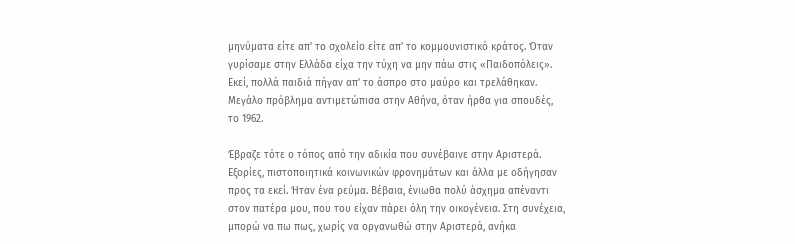μηνύματα είτε απ' το σχολείο είτε απ' το κομμουνιστικό κράτος. Όταν γυρίσαμε στην Ελλάδα είχα την τύχη να μην πάω στις «Παιδοπόλεις». Εκεί, πολλά παιδιά πήγαν απ' το άσπρο στο μαύρο και τρελάθηκαν. Μεγάλο πρόβλημα αντιμετώπισα στην Αθήνα, όταν ήρθα για σπουδές, το 1962.

Έβραζε τότε ο τόπος από την αδικία που συνέβαινε στην Αριστερά. Εξορίες, πιστοποιητικά κοινωνικών φρονημάτων και άλλα με οδήγησαν προς τα εκεί. Ήταν ένα ρεύμα. Βέβαια, ένιωθα πολύ άσχημα απέναντι στον πατέρα μου, που του είχαν πάρει όλη την οικογένεια. Στη συνέχεια, μπορώ να πω πως, χωρίς να οργανωθώ στην Αριστερά, ανήκα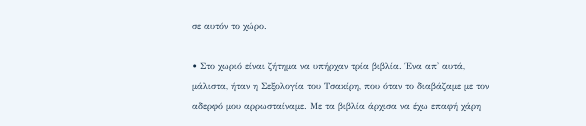σε αυτόν το χώρο.

• Στο χωριό είναι ζήτημα να υπήρχαν τρία βιβλία. Ένα απ' αυτά, μάλιστα, ήταν η Σεξολογία του Τσακίρη, που όταν το διαβάζαμε με τον αδερφό μου αρρωσταίναμε. Με τα βιβλία άρχισα να έχω επαφή χάρη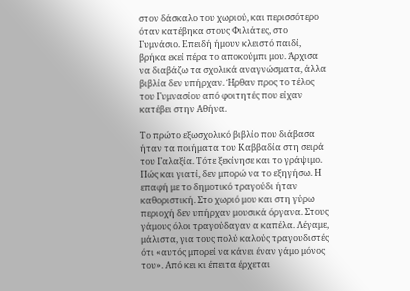στον δάσκαλο του χωριού, και περισσότερο όταν κατέβηκα στους Φιλιάτες, στο Γυμνάσιο. Επειδή ήμουν κλειστό παιδί, βρήκα εκεί πέρα το αποκούμπι μου. Άρχισα να διαβάζω τα σχολικά αναγνώσματα, άλλα βιβλία δεν υπήρχαν. Ήρθαν προς το τέλος του Γυμνασίου από φοιτητές που είχαν κατέβει στην Αθήνα.

Το πρώτο εξωσχολικό βιβλίο που διάβασα ήταν τα ποιήματα του Καββαδία στη σειρά του Γαλαξία. Τότε ξεκίνησε και το γράψιμο. Πώς και γιατί, δεν μπορώ να το εξηγήσω. Η επαφή με το δημοτικό τραγούδι ήταν καθοριστική. Στο χωριό μου και στη γύρω περιοχή δεν υπήρχαν μουσικά όργανα. Στους γάμους όλοι τραγούδαγαν α καπέλα. Λέγαμε, μάλιστα, για τους πολύ καλούς τραγουδιστές ότι «αυτός μπορεί να κάνει έναν γάμο μόνος του». Από κει κι έπειτα έρχεται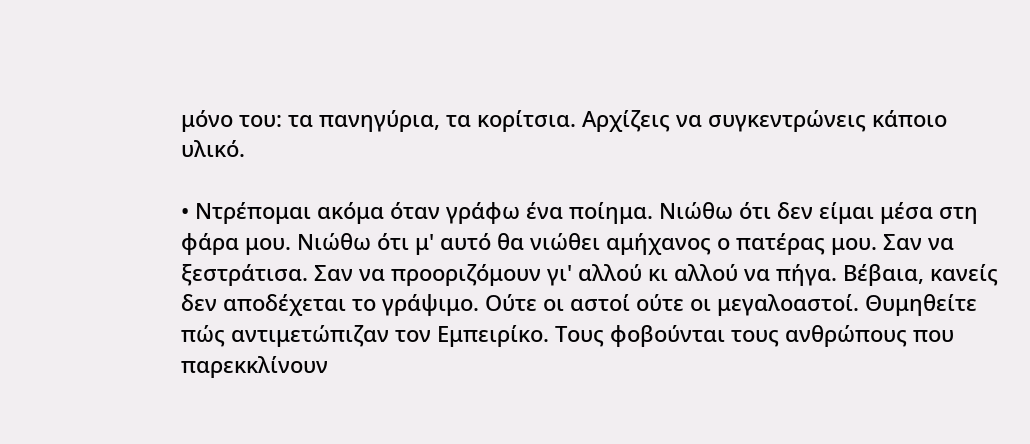μόνο του: τα πανηγύρια, τα κορίτσια. Αρχίζεις να συγκεντρώνεις κάποιο υλικό.

• Ντρέπομαι ακόμα όταν γράφω ένα ποίημα. Νιώθω ότι δεν είμαι μέσα στη φάρα μου. Νιώθω ότι μ' αυτό θα νιώθει αμήχανος ο πατέρας μου. Σαν να ξεστράτισα. Σαν να προοριζόμουν γι' αλλού κι αλλού να πήγα. Βέβαια, κανείς δεν αποδέχεται το γράψιμο. Ούτε οι αστοί ούτε οι μεγαλοαστοί. Θυμηθείτε πώς αντιμετώπιζαν τον Εμπειρίκο. Τους φοβούνται τους ανθρώπους που παρεκκλίνουν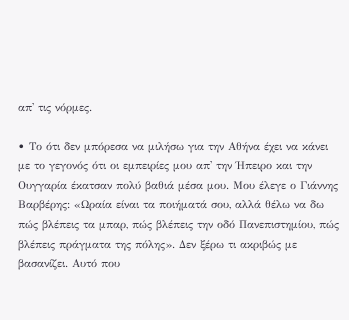απ' τις νόρμες.

• Το ότι δεν μπόρεσα να μιλήσω για την Αθήνα έχει να κάνει με το γεγονός ότι οι εμπειρίες μου απ' την Ήπειρο και την Ουγγαρία έκατσαν πολύ βαθιά μέσα μου. Μου έλεγε ο Γιάννης Βαρβέρης: «Ωραία είναι τα ποιήματά σου, αλλά θέλω να δω πώς βλέπεις τα μπαρ, πώς βλέπεις την οδό Πανεπιστημίου, πώς βλέπεις πράγματα της πόλης». Δεν ξέρω τι ακριβώς με βασανίζει. Αυτό που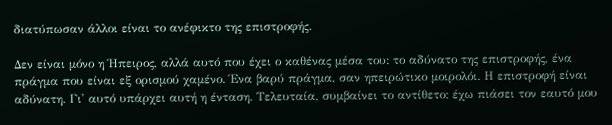διατύπωσαν άλλοι είναι το ανέφικτο της επιστροφής.

Δεν είναι μόνο η Ήπειρος, αλλά αυτό που έχει ο καθένας μέσα του: το αδύνατο της επιστροφής, ένα πράγμα που είναι εξ ορισμού χαμένο. Ένα βαρύ πράγμα, σαν ηπειρώτικο μοιρολόι. Η επιστροφή είναι αδύνατη. Γι' αυτό υπάρχει αυτή η ένταση. Τελευταία, συμβαίνει το αντίθετο: έχω πιάσει τον εαυτό μου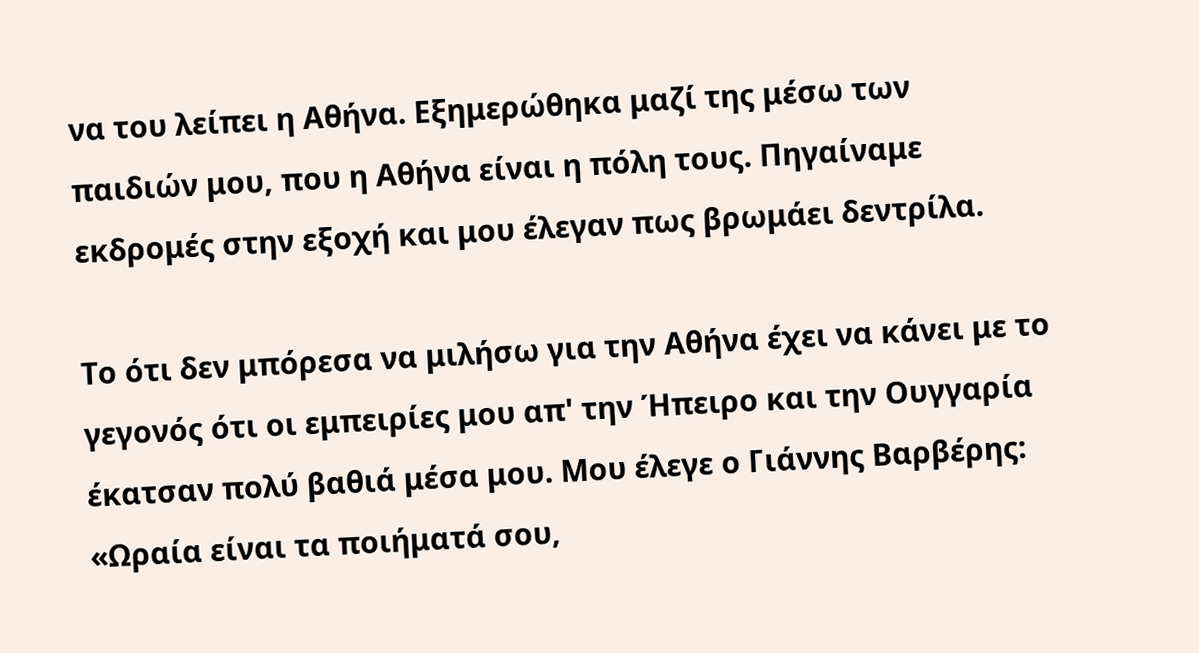να του λείπει η Αθήνα. Εξημερώθηκα μαζί της μέσω των παιδιών μου, που η Αθήνα είναι η πόλη τους. Πηγαίναμε εκδρομές στην εξοχή και μου έλεγαν πως βρωμάει δεντρίλα.

Το ότι δεν μπόρεσα να μιλήσω για την Αθήνα έχει να κάνει με το γεγονός ότι οι εμπειρίες μου απ' την Ήπειρο και την Ουγγαρία έκατσαν πολύ βαθιά μέσα μου. Μου έλεγε ο Γιάννης Βαρβέρης: «Ωραία είναι τα ποιήματά σου,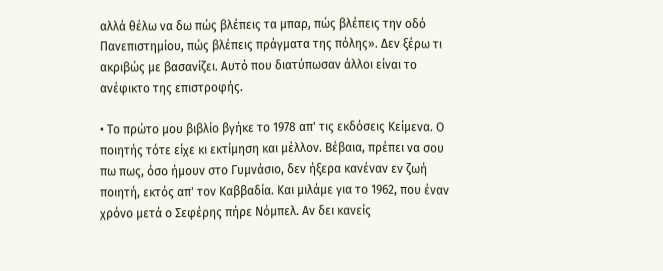αλλά θέλω να δω πώς βλέπεις τα μπαρ, πώς βλέπεις την οδό Πανεπιστημίου, πώς βλέπεις πράγματα της πόλης». Δεν ξέρω τι ακριβώς με βασανίζει. Αυτό που διατύπωσαν άλλοι είναι το ανέφικτο της επιστροφής.

• Το πρώτο μου βιβλίο βγήκε το 1978 απ' τις εκδόσεις Κείμενα. Ο ποιητής τότε είχε κι εκτίμηση και μέλλον. Βέβαια, πρέπει να σου πω πως, όσο ήμουν στο Γυμνάσιο, δεν ήξερα κανέναν εν ζωή ποιητή, εκτός απ' τον Καββαδία. Και μιλάμε για το 1962, που έναν χρόνο μετά ο Σεφέρης πήρε Νόμπελ. Αν δει κανείς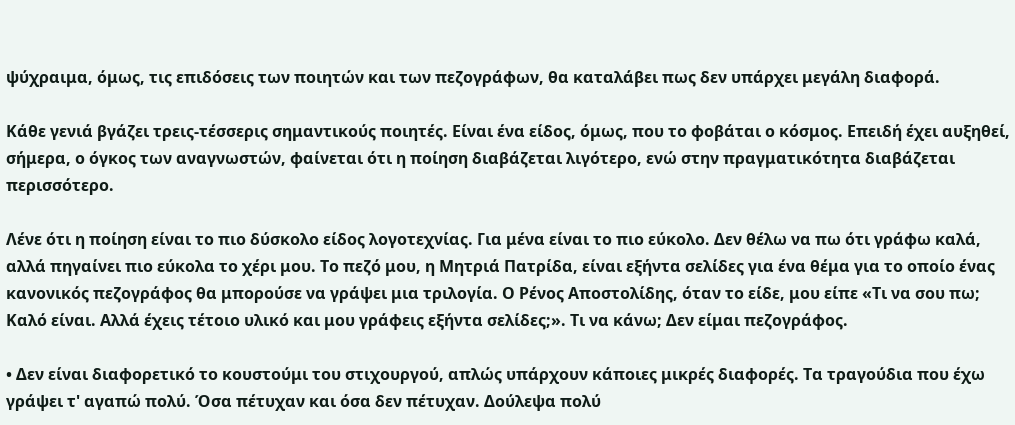ψύχραιμα, όμως, τις επιδόσεις των ποιητών και των πεζογράφων, θα καταλάβει πως δεν υπάρχει μεγάλη διαφορά.

Κάθε γενιά βγάζει τρεις-τέσσερις σημαντικούς ποιητές. Είναι ένα είδος, όμως, που το φοβάται ο κόσμος. Επειδή έχει αυξηθεί, σήμερα, ο όγκος των αναγνωστών, φαίνεται ότι η ποίηση διαβάζεται λιγότερο, ενώ στην πραγματικότητα διαβάζεται περισσότερο.

Λένε ότι η ποίηση είναι το πιο δύσκολο είδος λογοτεχνίας. Για μένα είναι το πιο εύκολο. Δεν θέλω να πω ότι γράφω καλά, αλλά πηγαίνει πιο εύκολα το χέρι μου. Το πεζό μου, η Μητριά Πατρίδα, είναι εξήντα σελίδες για ένα θέμα για το οποίο ένας κανονικός πεζογράφος θα μπορούσε να γράψει μια τριλογία. Ο Ρένος Αποστολίδης, όταν το είδε, μου είπε «Τι να σου πω; Καλό είναι. Αλλά έχεις τέτοιο υλικό και μου γράφεις εξήντα σελίδες;». Τι να κάνω; Δεν είμαι πεζογράφος.

• Δεν είναι διαφορετικό το κουστούμι του στιχουργού, απλώς υπάρχουν κάποιες μικρές διαφορές. Τα τραγούδια που έχω γράψει τ' αγαπώ πολύ. Όσα πέτυχαν και όσα δεν πέτυχαν. Δούλεψα πολύ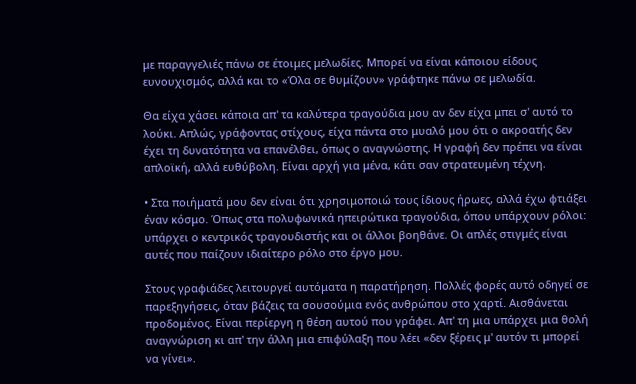με παραγγελιές πάνω σε έτοιμες μελωδίες. Μπορεί να είναι κάποιου είδους ευνουχισμός, αλλά και το «Όλα σε θυμίζουν» γράφτηκε πάνω σε μελωδία.

Θα είχα χάσει κάποια απ' τα καλύτερα τραγούδια μου αν δεν είχα μπει σ' αυτό το λούκι. Απλώς, γράφοντας στίχους, είχα πάντα στο μυαλό μου ότι ο ακροατής δεν έχει τη δυνατότητα να επανέλθει, όπως ο αναγνώστης. Η γραφή δεν πρέπει να είναι απλοϊκή, αλλά ευθύβολη. Είναι αρχή για μένα, κάτι σαν στρατευμένη τέχνη.

• Στα ποιήματά μου δεν είναι ότι χρησιμοποιώ τους ίδιους ήρωες, αλλά έχω φτιάξει έναν κόσμο. Όπως στα πολυφωνικά ηπειρώτικα τραγούδια, όπου υπάρχουν ρόλοι: υπάρχει ο κεντρικός τραγουδιστής και οι άλλοι βοηθάνε. Οι απλές στιγμές είναι αυτές που παίζουν ιδιαίτερο ρόλο στο έργο μου.

Στους γραφιάδες λειτουργεί αυτόματα η παρατήρηση. Πολλές φορές αυτό οδηγεί σε παρεξηγήσεις, όταν βάζεις τα σουσούμια ενός ανθρώπου στο χαρτί. Αισθάνεται προδομένος. Είναι περίεργη η θέση αυτού που γράφει. Απ' τη μια υπάρχει μια θολή αναγνώριση κι απ' την άλλη μια επιφύλαξη που λέει «δεν ξέρεις μ' αυτόν τι μπορεί να γίνει».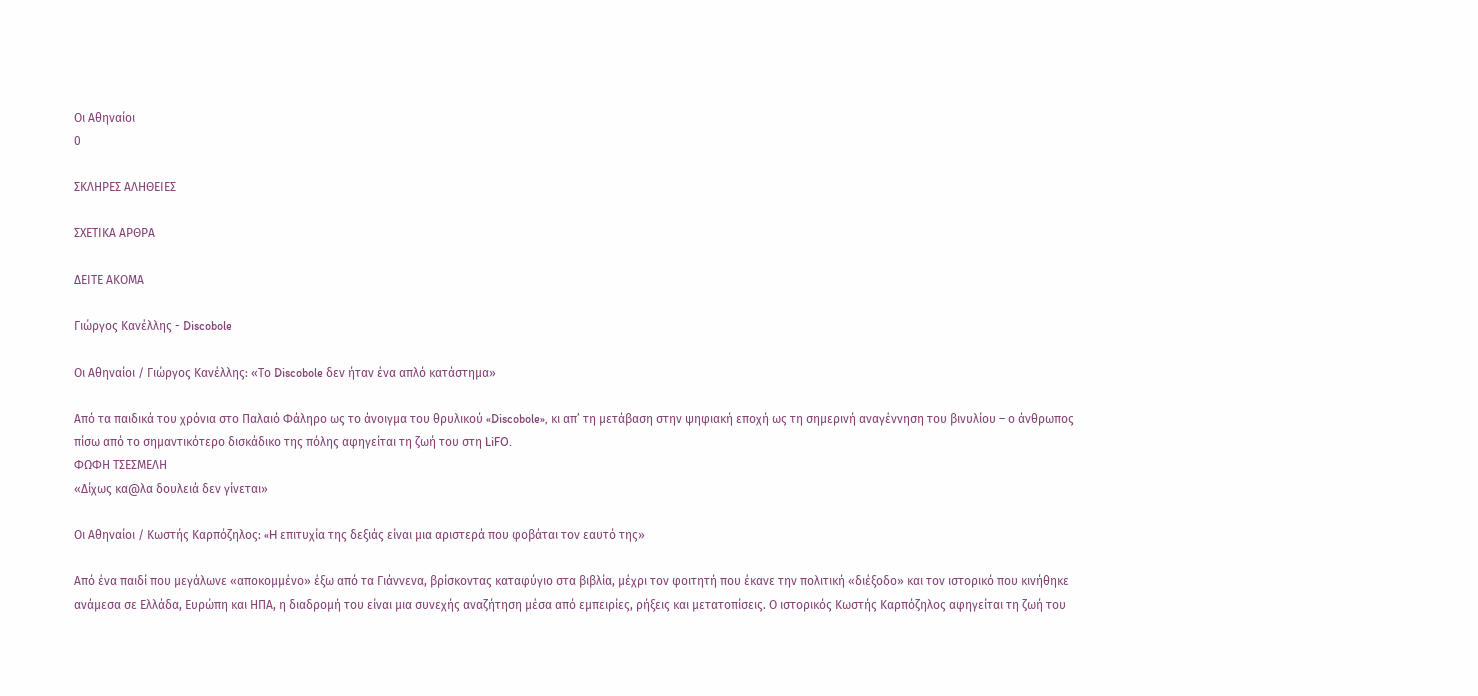Οι Αθηναίοι
0

ΣΚΛΗΡΕΣ ΑΛΗΘΕΙΕΣ

ΣΧΕΤΙΚΑ ΑΡΘΡΑ

ΔΕΙΤΕ ΑΚΟΜΑ

Γιώργος Κανέλλης - Discobole

Οι Αθηναίοι / Γιώργος Κανέλλης: «Το Discobole δεν ήταν ένα απλό κατάστημα»

Από τα παιδικά του χρόνια στο Παλαιό Φάληρο ως το άνοιγμα του θρυλικού «Discobole», κι απ’ τη μετάβαση στην ψηφιακή εποχή ως τη σημερινή αναγέννηση του βινυλίου – ο άνθρωπος πίσω από το σημαντικότερο δισκάδικο της πόλης αφηγείται τη ζωή του στη LiFO.
ΦΩΦΗ ΤΣΕΣΜΕΛΗ
«Δίχως κα@λα δουλειά δεν γίνεται»

Οι Αθηναίοι / Κωστής Καρπόζηλος: «H επιτυχία της δεξιάς είναι μια αριστερά που φοβάται τον εαυτό της»

Από ένα παιδί που μεγάλωνε «αποκομμένο» έξω από τα Γιάννενα, βρίσκοντας καταφύγιο στα βιβλία, μέχρι τον φοιτητή που έκανε την πολιτική «διέξοδο» και τον ιστορικό που κινήθηκε ανάμεσα σε Ελλάδα, Ευρώπη και ΗΠΑ, η διαδρομή του είναι μια συνεχής αναζήτηση μέσα από εμπειρίες, ρήξεις και μετατοπίσεις. Ο ιστορικός Κωστής Καρπόζηλος αφηγείται τη ζωή του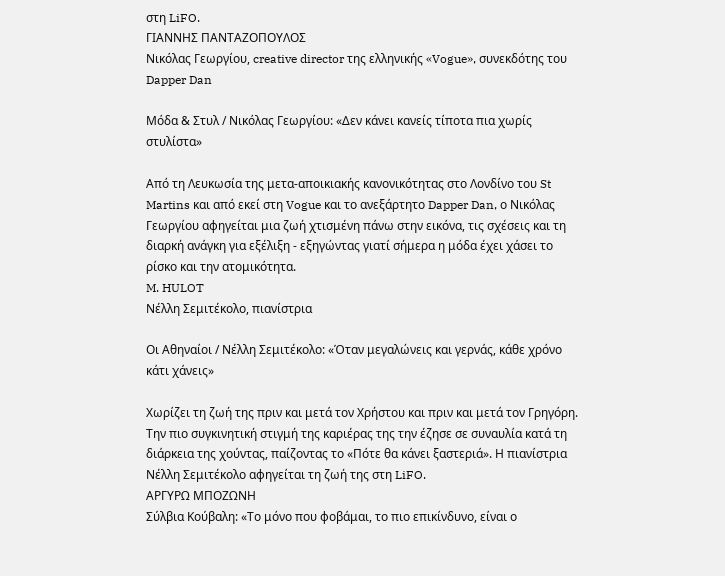στη LiFO.
ΓΙΑΝΝΗΣ ΠΑΝΤΑΖΟΠΟΥΛΟΣ
Νικόλας Γεωργίου, creative director της ελληνικής «Vogue», συνεκδότης του Dapper Dan

Μόδα & Στυλ / Νικόλας Γεωργίου: «Δεν κάνει κανείς τίποτα πια χωρίς στυλίστα»

Από τη Λευκωσία της μετα-αποικιακής κανονικότητας στο Λονδίνο του St Martins και από εκεί στη Vogue και το ανεξάρτητο Dapper Dan, ο Νικόλας Γεωργίου αφηγείται μια ζωή χτισμένη πάνω στην εικόνα, τις σχέσεις και τη διαρκή ανάγκη για εξέλιξη - εξηγώντας γιατί σήμερα η μόδα έχει χάσει το ρίσκο και την ατομικότητα.
M. HULOT
Νέλλη Σεμιτέκολο, πιανίστρια

Οι Αθηναίοι / Νέλλη Σεμιτέκολο: «Όταν μεγαλώνεις και γερνάς, κάθε χρόνο κάτι χάνεις»

Χωρίζει τη ζωή της πριν και μετά τον Χρήστου και πριν και μετά τον Γρηγόρη. Την πιο συγκινητική στιγμή της καριέρας της την έζησε σε συναυλία κατά τη διάρκεια της χούντας, παίζοντας το «Πότε θα κάνει ξαστεριά». Η πιανίστρια Νέλλη Σεμιτέκολο αφηγείται τη ζωή της στη LiFO.
ΑΡΓΥΡΩ ΜΠΟΖΩΝΗ
Σύλβια Κούβαλη: «Το μόνο που φοβάμαι, το πιο επικίνδυνο, είναι ο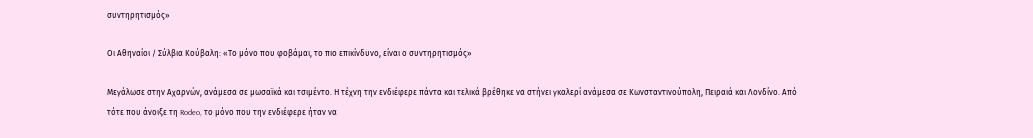συντηρητισμός»

Οι Αθηναίοι / Σύλβια Κούβαλη: «Το μόνο που φοβάμαι, το πιο επικίνδυνο, είναι ο συντηρητισμός»

Μεγάλωσε στην Αχαρνών, ανάμεσα σε μωσαϊκά και τσιμέντο. Η τέχνη την ενδιέφερε πάντα και τελικά βρέθηκε να στήνει γκαλερί ανάμεσα σε Κωνσταντινούπολη, Πειραιά και Λονδίνο. Από τότε που άνοιξε τη Rodeo, το μόνο που την ενδιέφερε ήταν να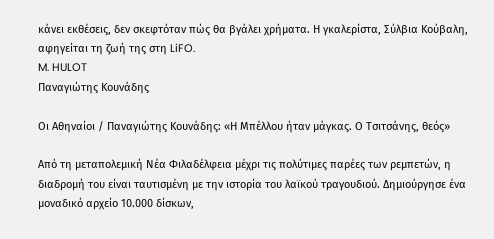κάνει εκθέσεις, δεν σκεφτόταν πώς θα βγάλει χρήματα. Η γκαλερίστα, Σύλβια Κούβαλη, αφηγείται τη ζωή της στη LiFO.
M. HULOT
Παναγιώτης Κουνάδης

Οι Αθηναίοι / Παναγιώτης Κουνάδης: «Η Μπέλλου ήταν μάγκας. Ο Τσιτσάνης, θεός»

Από τη μεταπολεμική Νέα Φιλαδέλφεια μέχρι τις πολύτιμες παρέες των ρεμπετών, η διαδρομή του είναι ταυτισμένη με την ιστορία του λαϊκού τραγουδιού. Δημιούργησε ένα μοναδικό αρχείο 10.000 δίσκων,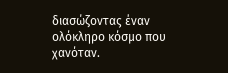διασώζοντας έναν ολόκληρο κόσμο που χανόταν.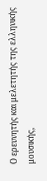Ο ερευνητής και μελετητής της ελληνικής μουσικής,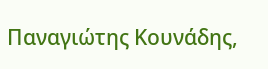Παναγιώτης Κουνάδης,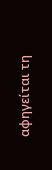αφηγείται τη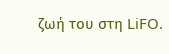ζωή του στη LiFO.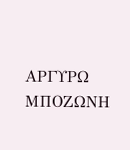ΑΡΓΥΡΩ ΜΠΟΖΩΝΗ